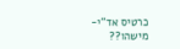כרטיס אד"י- מישהו??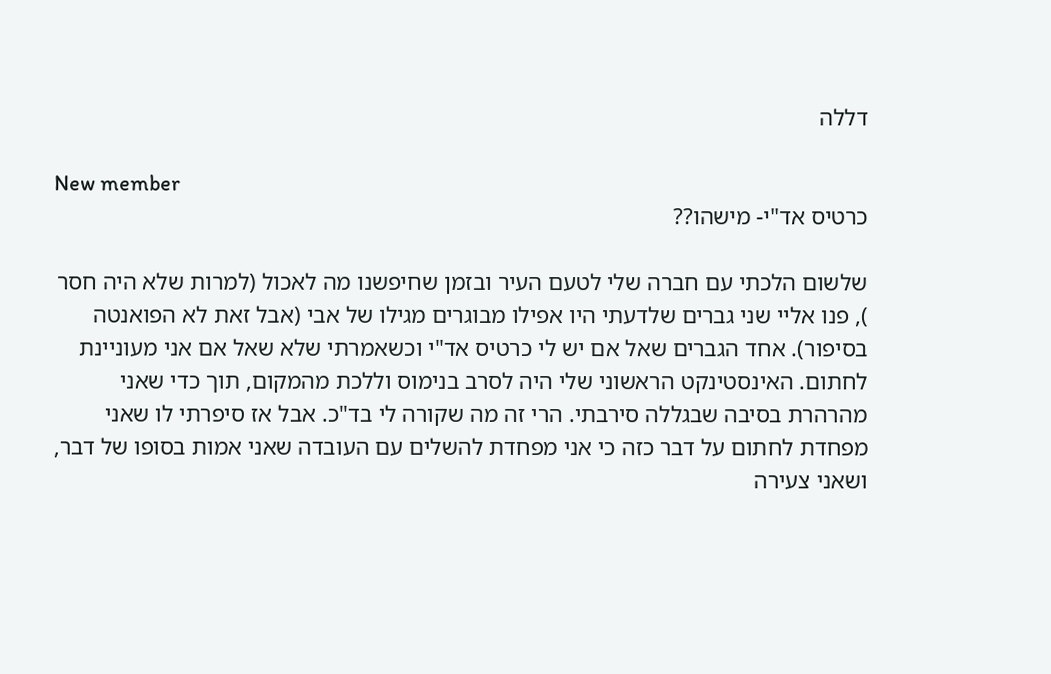דללה

New member
כרטיס אד"י- מישהו??

שלשום הלכתי עם חברה שלי לטעם העיר ובזמן שחיפשנו מה לאכול (למרות שלא היה חסר
), פנו אליי שני גברים שלדעתי היו אפילו מבוגרים מגילו של אבי (אבל זאת לא הפואנטה בסיפור). אחד הגברים שאל אם יש לי כרטיס אד"י וכשאמרתי שלא שאל אם אני מעוניינת לחתום. האינסטינקט הראשוני שלי היה לסרב בנימוס וללכת מהמקום, תוך כדי שאני מהרהרת בסיבה שבגללה סירבתי. הרי זה מה שקורה לי בד"כ. אבל אז סיפרתי לו שאני מפחדת לחתום על דבר כזה כי אני מפחדת להשלים עם העובדה שאני אמות בסופו של דבר, ושאני צעירה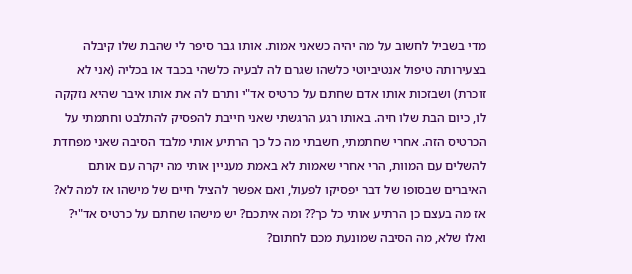מדי בשביל לחשוב על מה יהיה כשאני אמות. אותו גבר סיפר לי שהבת שלו קיבלה בצעירותה טיפול אנטיביוטי כלשהו שגרם לה לבעיה כלשהי בכבד או בכליה (אני לא זוכרת) ושבזכות אותו אדם שחתם על כרטיס אד"י ותרם לה את אותו איבר שהיא נזקקה לו, כיום הבת שלו חיה. באותו רגע הרגשתי שאני חייבת להפסיק להתלבט וחתמתי על הכרטיס הזה. אחרי שחתמתי, חשבתי מה כל כך הרתיע אותי מלבד הסיבה שאני מפחדת להשלים עם המוות, הרי אחרי שאמות לא באמת מעניין אותי מה יקרה עם אותם האיברים שבסופו של דבר יפסיקו לפעול, ואם אפשר להציל חיים של מישהו אז למה לא? אז מה בעצם כן הרתיע אותי כל כך?? ומה איתכם? יש מישהו שחתם על כרטיס אד"י? ואלו שלא, מה הסיבה שמונעת מכם לחתום?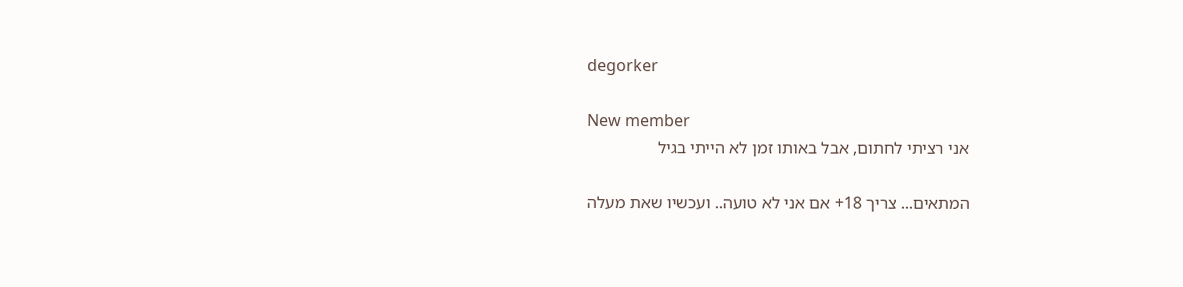degorker

New member
אני רציתי לחתום, אבל באותו זמן לא הייתי בגיל

המתאים... צריך 18+ אם אני לא טועה.. ועכשיו שאת מעלה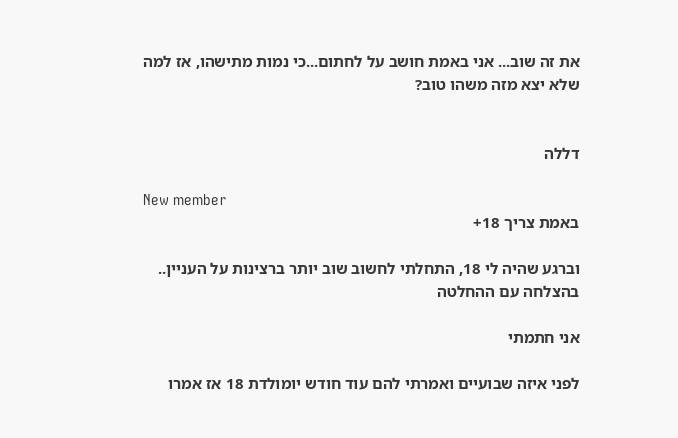את זה שוב... אני באמת חושב על לחתום...כי נמות מתישהו, אז למה שלא יצא מזה משהו טוב?


דללה

New member
באמת צריך 18+

וברגע שהיה לי 18, התחלתי לחשוב שוב יותר ברצינות על העניין.. בהצלחה עם ההחלטה

אני חתמתי

לפני איזה שבועיים ואמרתי להם עוד חודש יומולדת 18 אז אמרו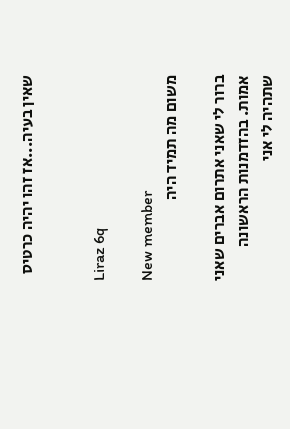שאין בעיה...אז זהו יהיה כרטיס


Liraz 6q

New member
משום מה תמיד היה

ברור לי שאני אתרום אברים שאני אמות. בהזדמנות הראשונה שתהיה לי אני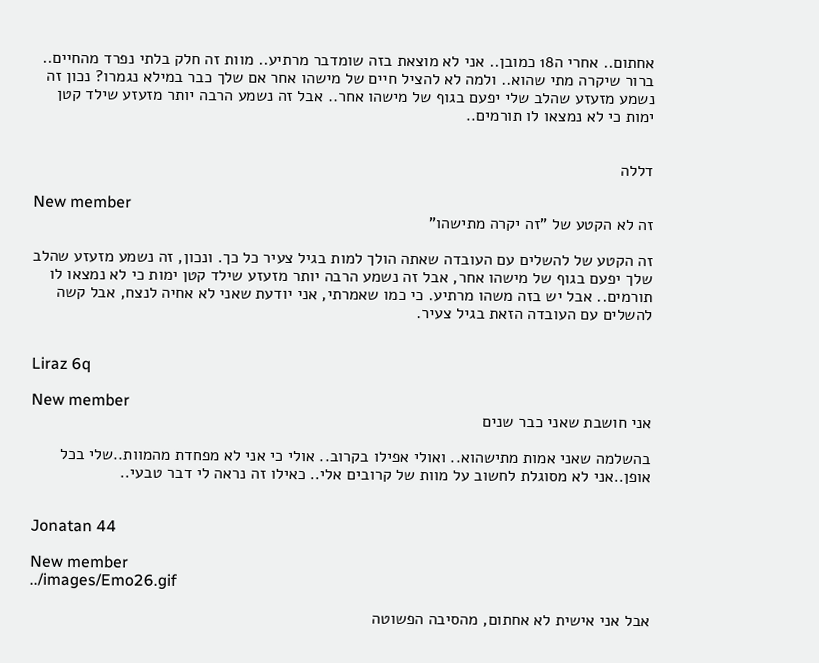אחתום.. אחרי ה18 כמובן.. אני לא מוצאת בזה שומדבר מרתיע.. מוות זה חלק בלתי נפרד מהחיים.. ברור שיקרה מתי שהוא.. ולמה לא להציל חיים של מישהו אחר אם שלך כבר במילא נגמרו? נכון זה נשמע מזעזע שהלב שלי יפעם בגוף של מישהו אחר.. אבל זה נשמע הרבה יותר מזעזע שילד קטן ימות כי לא נמצאו לו תורמים..


דללה

New member
זה לא הקטע של "זה יקרה מתישהו"

זה הקטע של להשלים עם העובדה שאתה הולך למות בגיל צעיר כל כך. ונכון, זה נשמע מזעזע שהלב שלך יפעם בגוף של מישהו אחר, אבל זה נשמע הרבה יותר מזעזע שילד קטן ימות כי לא נמצאו לו תורמים.. אבל יש בזה משהו מרתיע. כי כמו שאמרתי, אני יודעת שאני לא אחיה לנצח, אבל קשה להשלים עם העובדה הזאת בגיל צעיר.


Liraz 6q

New member
אני חושבת שאני כבר שנים

בהשלמה שאני אמות מתישהוא.. ואולי אפילו בקרוב.. אולי כי אני לא מפחדת מהמוות..שלי בכל אופן..אני לא מסוגלת לחשוב על מוות של קרובים אלי.. כאילו זה נראה לי דבר טבעי..


Jonatan 44

New member
../images/Emo26.gif

אבל אני אישית לא אחתום, מהסיבה הפשוטה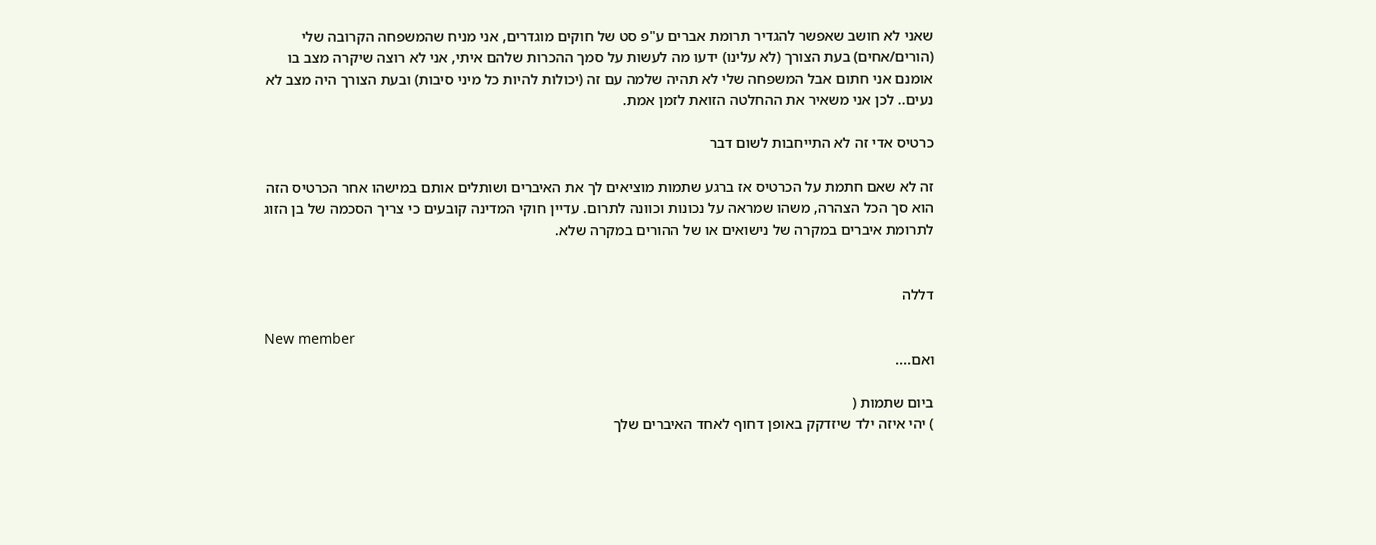שאני לא חושב שאפשר להגדיר תרומת אברים ע"פ סט של חוקים מוגדרים, אני מניח שהמשפחה הקרובה שלי (הורים/אחים) בעת הצורך (לא עלינו) ידעו מה לעשות על סמך ההכרות שלהם איתי, אני לא רוצה שיקרה מצב בו אומנם אני חתום אבל המשפחה שלי לא תהיה שלמה עם זה (יכולות להיות כל מיני סיבות) ובעת הצורך היה מצב לא נעים.. לכן אני משאיר את ההחלטה הזואת לזמן אמת.

כרטיס אדי זה לא התייחבות לשום דבר

זה לא שאם חתמת על הכרטיס אז ברגע שתמות מוציאים לך את האיברים ושותלים אותם במישהו אחר הכרטיס הזה הוא סך הכל הצהרה, משהו שמראה על נכונות וכוונה לתרום. עדיין חוקי המדינה קובעים כי צריך הסכמה של בן הזוג לתרומת איברים במקרה של נישואים או של ההורים במקרה שלא.


דללה

New member
ואם....

ביום שתמות (
) יהי איזה ילד שיזדקק באופן דחוף לאחד האיברים שלך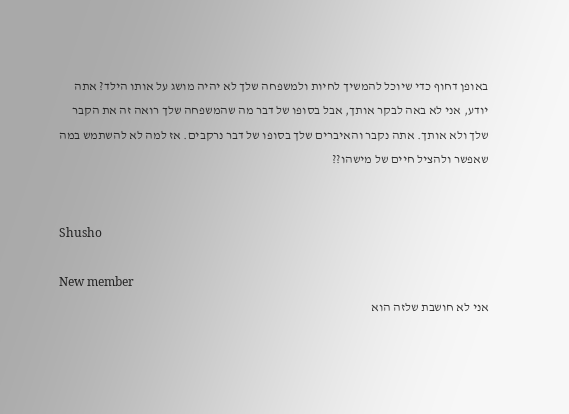באופן דחוף כדי שיוכל להמשיך לחיות ולמשפחה שלך לא יהיה מושג על אותו הילד? אתה יודע, אני לא באה לבקר אותך, אבל בסופו של דבר מה שהמשפחה שלך רואה זה את הקבר שלך ולא אותך. אתה נקבר והאיברים שלך בסופו של דבר נרקבים. אז למה לא להשתמש במה שאפשר ולהציל חיים של מישהו??


Shusho

New member
אני לא חושבת שלזה הוא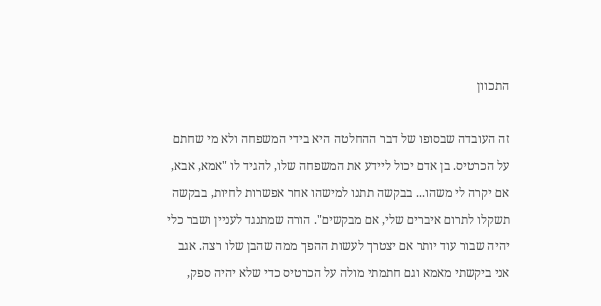התכוון

זה העובדה שבסופו של דבר ההחלטה היא בידי המשפחה ולא מי שחתם על הכרטיס. בן אדם יכול ליידע את המשפחה שלו, להגיד לו "אמא, אבא, אם יקרה לי משהו... בבקשה תתנו למישהו אחר אפשרות לחיות, בבקשה תשקלו לתרום איברים שלי, אם מבקשים". הורה שמתנגד לעניין ושבר כלי יהיה שבור עוד יותר אם יצטרך לעשות ההפך ממה שהבן שלו רצה. אגב אני ביקשתי מאמא וגם חתמתי מולה על הכרטיס כדי שלא יהיה ספק,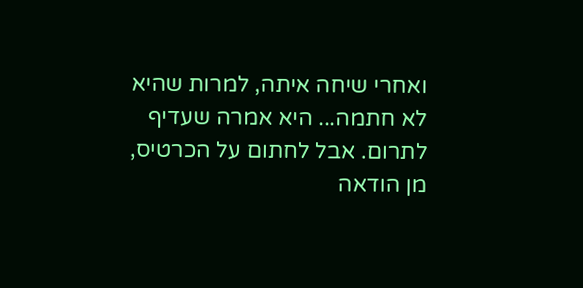ואחרי שיחה איתה, למרות שהיא לא חתמה... היא אמרה שעדיף לתרום. אבל לחתום על הכרטיס, מן הודאה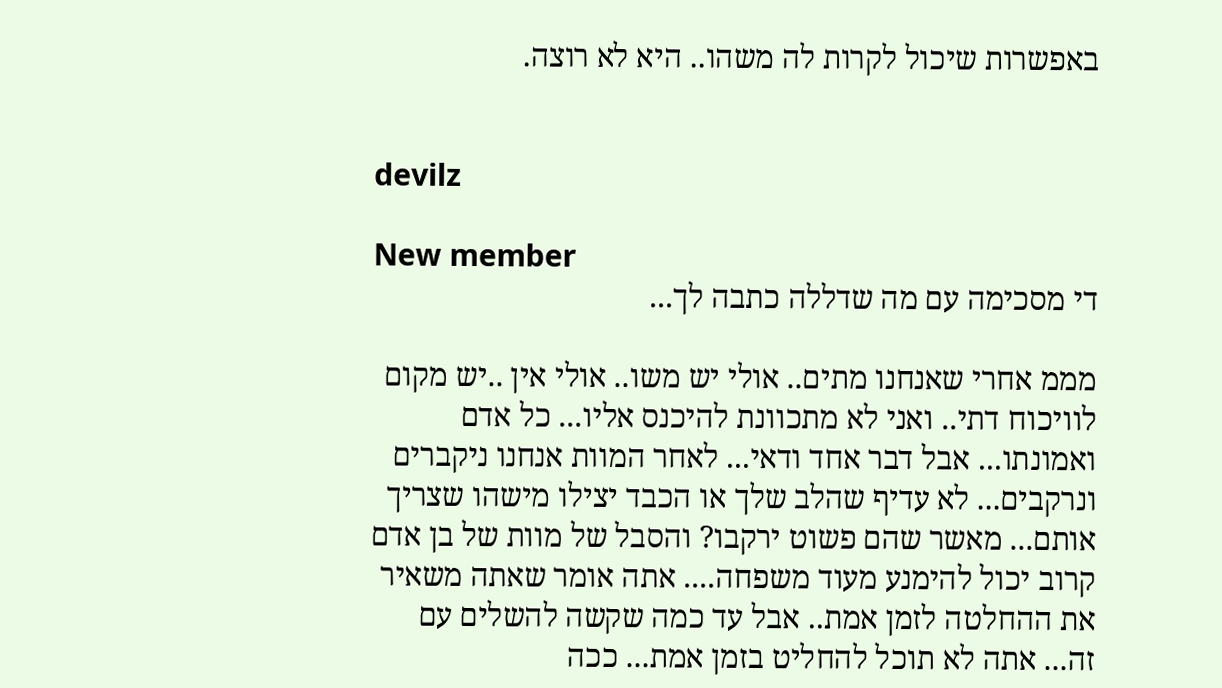באפשרות שיכול לקרות לה משהו.. היא לא רוצה.


devilz

New member
די מסכימה עם מה שדללה כתבה לך...

מממ אחרי שאנחנו מתים.. אולי יש משו.. אולי אין ..יש מקום לוויכוח דתי.. ואני לא מתכוונת להיכנס אליו... כל אדם ואמונתו... אבל דבר אחד ודאי... לאחר המוות אנחנו ניקברים ונרקבים... לא עדיף שהלב שלך או הכבד יצילו מישהו שצריך אותם... מאשר שהם פשוט ירקבו? והסבל של מוות של בן אדם קרוב יכול להימנע מעוד משפחה.... אתה אומר שאתה משאיר את ההחלטה לזמן אמת.. אבל עד כמה שקשה להשלים עם זה... אתה לא תוכל להחליט בזמן אמת... ככה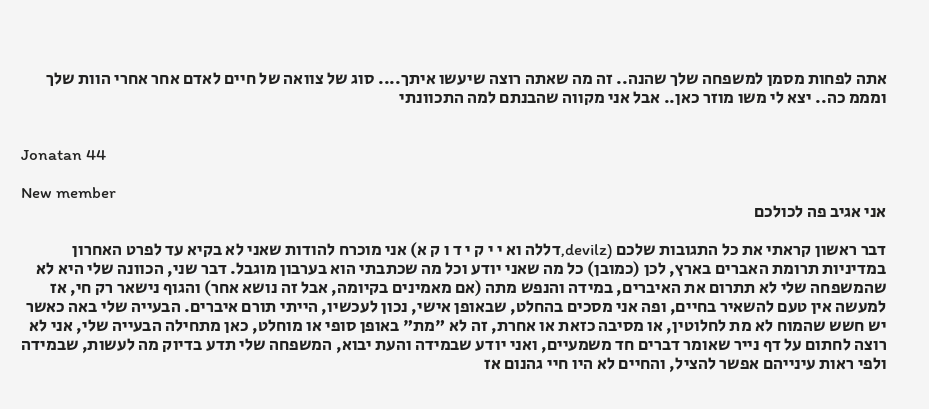אתה לפחות מסמן למשפחה שלך שהנה.. זה מה שאתה רוצה שיעשו איתך.... סוג של צוואה של חיים לאדם אחר אחרי הוות שלך ומממ כה.. יצא לי משו מוזר כאן.. אבל אני מקווה שהבנתם למה התכוונתי


Jonatan 44

New member
אני אגיב פה לכולכם

דבר ראשון קראתי את כל התגובות שלכם (devilz,דללה וא י י ק י ד ו ק א) אני מוכרח להודות שאני לא בקיא עד לפרט האחרון במדיניות תרומת האברים בארץ, לכן (כמובן) כל מה שאני יודע וכל מה שכתבתי הוא בערבון מוגבל. דבר שני, הכוונה שלי היא לא שהמשפחה שלי לא תתרום את האיברים, במידה והנפש מתה (אם מאמינים בקיומה, אבל זה נושא אחר) והגוף נישאר רק חי, אז למעשה אין טעם להשאיר בחיים, ופה אני מסכים בהחלט, שבאופן אישי, נכון לעכשיו, הייתי תורם איברים. הבעייה שלי באה כאשר יש חשש שהמוח לא מת לחלוטין, או מסיבה כזאת או אחרת, זה לא "מת" באופן סופי או מוחלט, כאן מתחילה הבעייה שלי, אני לא רוצה לחתום על דף נייר שאומר דברים חד משמעיים, ואני יודע שבמידה והעת יבוא, המשפחה שלי תדע בדיוק מה לעשות, שבמידה ולפי ראות עינייהם אפשר להציל, והחיים לא היו חיי גהנום אז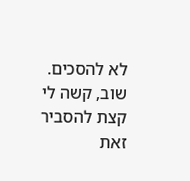לא להסכים. שוב, קשה לי קצת להסביר זאת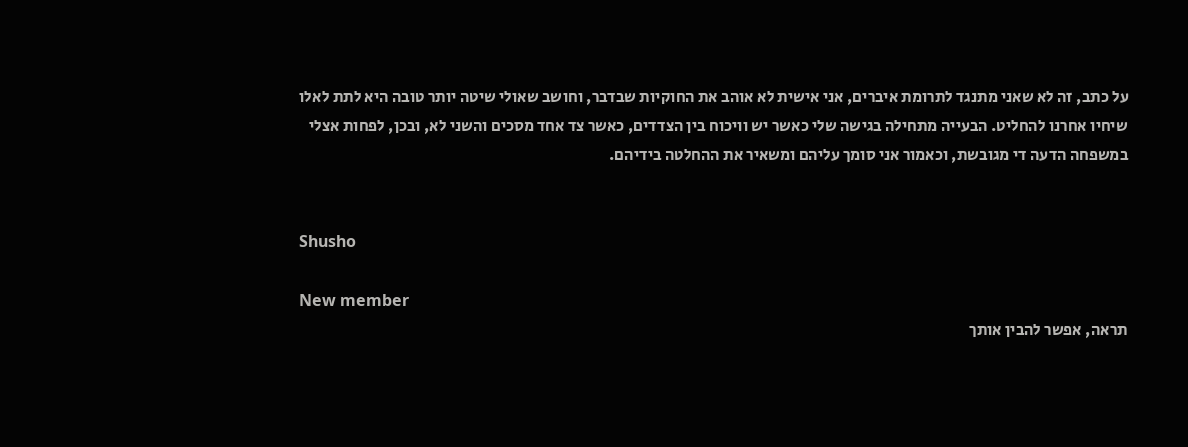על כתב, זה לא שאני מתנגד לתרומת איברים, אני אישית לא אוהב את החוקיות שבדבר, וחושב שאולי שיטה יותר טובה היא לתת לאלו שיחיו אחרנו להחליט. הבעייה מתחילה בגישה שלי כאשר יש וויכוח בין הצדדים, כאשר צד אחד מסכים והשני לא, ובכן, לפחות אצלי במשפחה הדעה די מגובשת, וכאמור אני סומך עליהם ומשאיר את ההחלטה בידיהם.


Shusho

New member
תראה, אפשר להבין אותך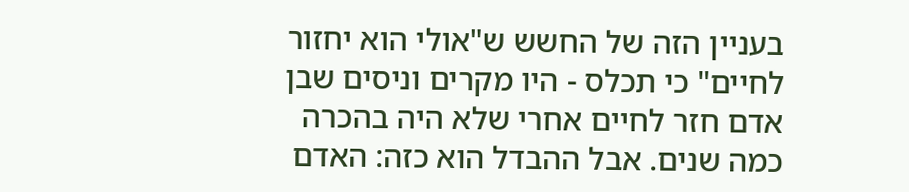בעניין הזה של החשש ש"אולי הוא יחזור לחיים" כי תכלס - היו מקרים וניסים שבן אדם חזר לחיים אחרי שלא היה בהכרה כמה שנים. אבל ההבדל הוא כזה: האדם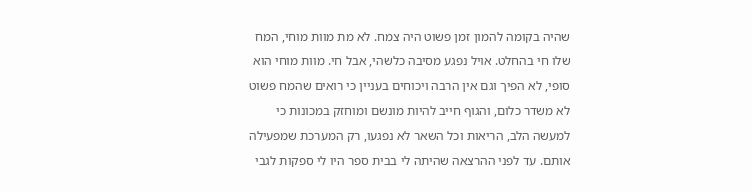שהיה בקומה להמון זמן פשוט היה צמח. לא מת מוות מוחי, המח שלו חי בהחלט. אויל נפגע מסיבה כלשהי, אבל חי. מוות מוחי הוא סופי, לא הפיך וגם אין הרבה ויכוחים בעניין כי רואים שהמח פשוט לא משדר כלום, והגוף חייב להיות מונשם ומוחזק במכונות כי למעשה הלב, הריאות וכל השאר לא נפגעו, רק המערכת שמפעילה אותם. עד לפני ההרצאה שהיתה לי בבית ספר היו לי ספקות לגבי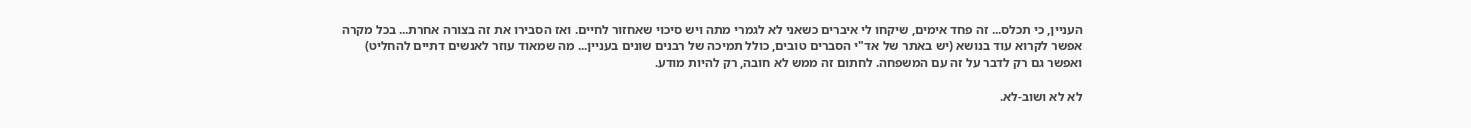העניין, כי תכלס... זה פחד אימים, שיקחו לי איברים כשאני לא לגמרי מתה ויש סיכוי שאחזור לחיים. ואז הסבירו את זה בצורה אחרת... בכל מקרה אפשר לקרוא עוד בנושא (יש באתר של אד"י הסברים טובים, כולל תמיכה של רבנים שונים בעניין... מה שמאוד עוזר לאנשים דתיים להחליט) ואפשר גם רק לדבר על זה עם המשפחה. לחתום זה ממש לא חובה, רק להיות מודע.

לא לא ושוב-לא.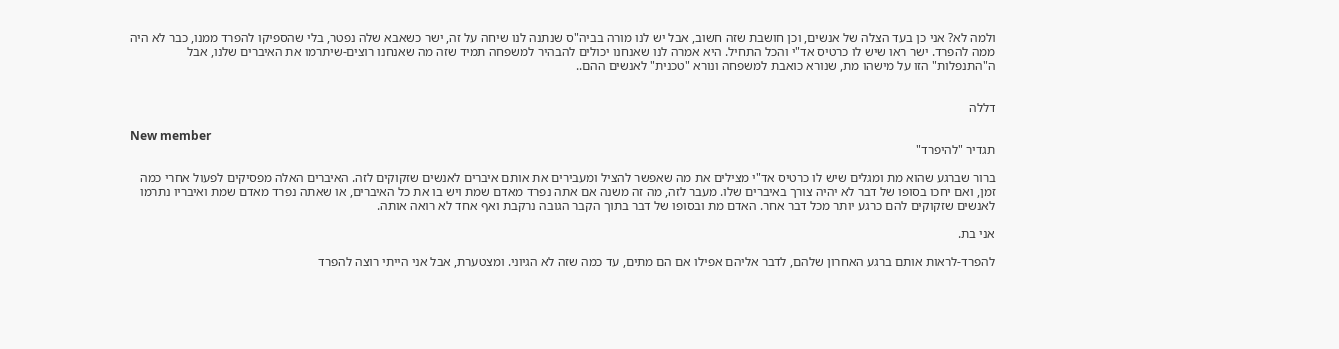ולמה לא? אני כן בעד הצלה של אנשים, וכן חושבת שזה חשוב, אבל יש לנו מורה בביה"ס שנתנה לנו שיחה על זה, ישר כשאבא שלה נפטר, בלי שהספיקו להפרד ממנו, כבר לא היה ממה להפרד. ישר ראו שיש לו כרטיס אד"י והכל התחיל. היא אמרה לנו שאנחנו יכולים להבהיר למשפחה תמיד שזה מה שאנחנו רוצים-שיתרמו את האיברים שלנו, אבל ה"התנפלות" הזו על מישהו מת, שנורא כואבת למשפחה ונורא "טכנית" לאנשים ההם..


דללה

New member
תגדיר "להיפרד"

ברור שברגע שהוא מת ומגלים שיש לו כרטיס אד"י מצילים את מה שאפשר להציל ומעבירים את אותם איברים לאנשים שזקוקים לזה. האיברים האלה מפסיקים לפעול אחרי כמה זמן, ואם יחכו בסופו של דבר לא יהיה צורך באיברים שלו. מעבר לזה, מה זה משנה אם אתה נפרד מאדם שמת ויש בו את כל האיברים, או שאתה נפרד מאדם שמת ואיבריו נתרמו לאנשים שזקוקים להם כרגע יותר מכל דבר אחר. האדם מת ובסופו של דבר בתוך הקבר הגובה נרקבת ואף אחד לא רואה אותה.

אני בת.

להפרד-לראות אותם ברגע האחרון שלהם, לדבר אליהם אפילו אם הם מתים, עד כמה שזה לא הגיוני. ומצטערת, אבל אני הייתי רוצה להפרד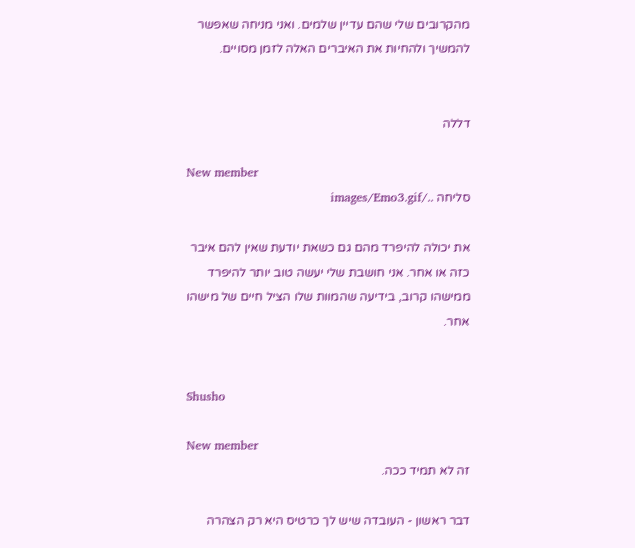מהקרובים שלי שהם עדיין שלמים. ואני מניחה שאפשר להמשיך ולהחיות את האיברים האלה לזמן מסויים.


דללה

New member
סליחה ../images/Emo3.gif

את יכולה להיפרד מהם גם כשאת יודעת שאין להם איבר כזה או אחר. אני חושבת שלי יעשה טוב יותר להיפרד ממישהו קרוב, בידיעה שהמוות שלו הציל חיים של מישהו אחר.


Shusho

New member
זה לא תמיד ככה.

דבר ראשון - העובדה שיש לך כרטיס היא רק הצהרה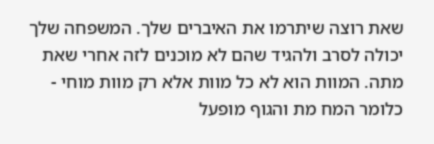שאת רוצה שיתרמו את האיברים שלך. המשפחה שלך יכולה לסרב ולהגיד שהם לא מוכנים לזה אחרי שאת מתה. המוות הוא לא כל מוות אלא רק מוות מוחי - כלומר המח מת והגוף מופעל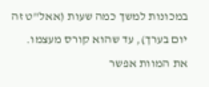במכונות למשך כמה שעות (אאל"ט זה יום בערך), עד שהוא קורס מעצמו. את המוות אפשר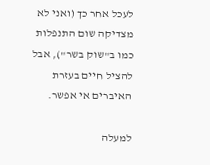לעכל אחר כך (ואני לא מצדיקה שום התנפלות כמו ב"שוק בשר"), אבל להציל חיים בעזרת האיברים אי אפשר.

למעלה